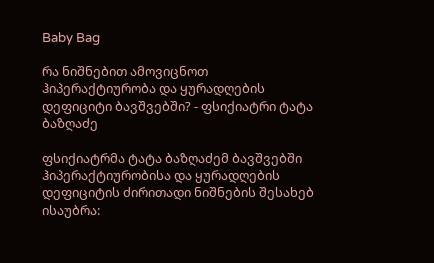Baby Bag

რა ნიშნებით ამოვიცნოთ ჰიპერაქტიურობა და ყურადღების დეფიციტი ბავშვებში? - ფსიქიატრი ტატა ბაზღაძე

ფსიქიატრმა ტატა ბაზღაძემ ბავშვებში ჰიპერაქტიურობისა და ყურადღების დეფიციტის ძირითადი ნიშნების შესახებ ისაუბრა: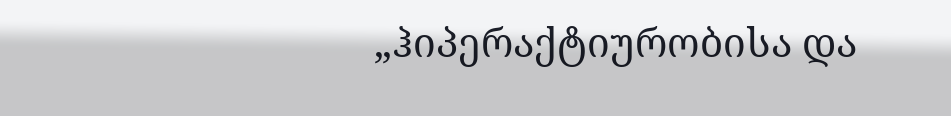„ჰიპერაქტიურობისა და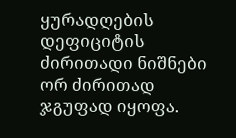ყურადღების დეფიციტის ძირითადი ნიშნები ორ ძირითად ჯგუფად იყოფა.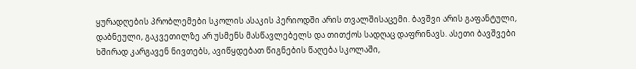ყურადღების პრობლემები სკოლის ასაკის პერიოდში არის თვალშისაცემი. ბავშვი არის გაფანტული, დაბნეული, გაკვეთილზე არ უსმენს მასწავლებელს და თითქოს სადღაც დაფრინავს. ასეთი ბავშვები ხშირად კარგავენ ნივთებს, ავიწყდებათ წიგნების წაღება სკოლაში,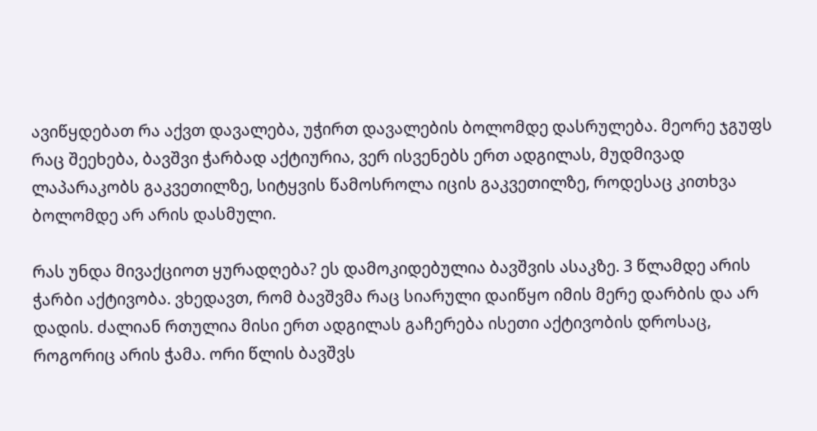ავიწყდებათ რა აქვთ დავალება, უჭირთ დავალების ბოლომდე დასრულება. მეორე ჯგუფს რაც შეეხება, ბავშვი ჭარბად აქტიურია, ვერ ისვენებს ერთ ადგილას, მუდმივად ლაპარაკობს გაკვეთილზე, სიტყვის წამოსროლა იცის გაკვეთილზე, როდესაც კითხვა ბოლომდე არ არის დასმული.

რას უნდა მივაქციოთ ყურადღება? ეს დამოკიდებულია ბავშვის ასაკზე. 3 წლამდე არის ჭარბი აქტივობა. ვხედავთ, რომ ბავშვმა რაც სიარული დაიწყო იმის მერე დარბის და არ დადის. ძალიან რთულია მისი ერთ ადგილას გაჩერება ისეთი აქტივობის დროსაც, როგორიც არის ჭამა. ორი წლის ბავშვს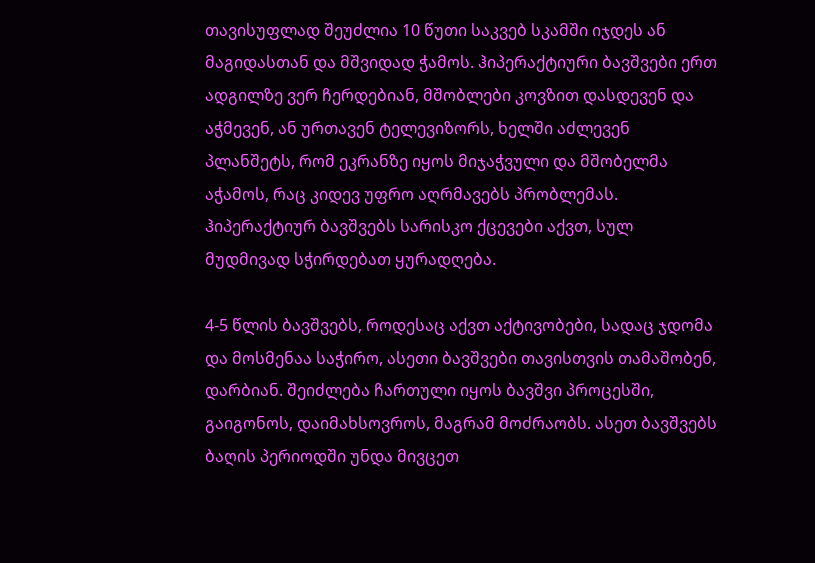თავისუფლად შეუძლია 10 წუთი საკვებ სკამში იჯდეს ან მაგიდასთან და მშვიდად ჭამოს. ჰიპერაქტიური ბავშვები ერთ ადგილზე ვერ ჩერდებიან, მშობლები კოვზით დასდევენ და აჭმევენ, ან ურთავენ ტელევიზორს, ხელში აძლევენ პლანშეტს, რომ ეკრანზე იყოს მიჯაჭვული და მშობელმა აჭამოს, რაც კიდევ უფრო აღრმავებს პრობლემას. ჰიპერაქტიურ ბავშვებს სარისკო ქცევები აქვთ, სულ მუდმივად სჭირდებათ ყურადღება.

4-5 წლის ბავშვებს, როდესაც აქვთ აქტივობები, სადაც ჯდომა და მოსმენაა საჭირო, ასეთი ბავშვები თავისთვის თამაშობენ, დარბიან. შეიძლება ჩართული იყოს ბავშვი პროცესში, გაიგონოს, დაიმახსოვროს, მაგრამ მოძრაობს. ასეთ ბავშვებს ბაღის პერიოდში უნდა მივცეთ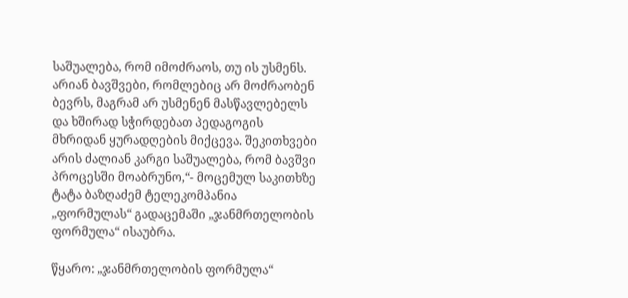საშუალება, რომ იმოძრაოს, თუ ის უსმენს. არიან ბავშვები, რომლებიც არ მოძრაობენ ბევრს, მაგრამ არ უსმენენ მასწავლებელს და ხშირად სჭირდებათ პედაგოგის მხრიდან ყურადღების მიქცევა. შეკითხვები არის ძალიან კარგი საშუალება, რომ ბავშვი პროცესში მოაბრუნო,“- მოცემულ საკითხზე ტატა ბაზღაძემ ტელეკომპანია „ფორმულას“ გადაცემაში „ჯანმრთელობის ფორმულა“ ისაუბრა.

წყარო: „ჯანმრთელობის ფორმულა“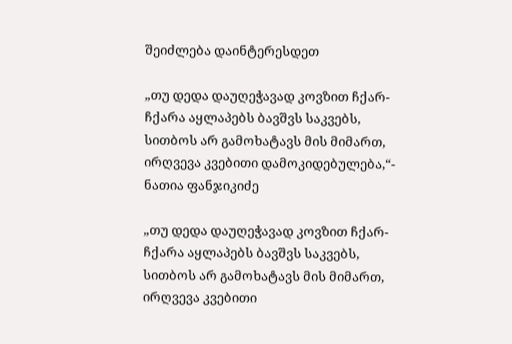შეიძლება დაინტერესდეთ

„თუ დედა დაუღეჭავად კოვზით ჩქარ-ჩქარა აყლაპებს ბავშვს საკვებს, სითბოს არ გამოხატავს მის მიმართ, ირღვევა კვებითი დამოკიდებულება,“- ნათია ფანჯიკიძე

„თუ დედა დაუღეჭავად კოვზით ჩქარ-ჩქარა აყლაპებს ბავშვს საკვებს, სითბოს არ გამოხატავს მის მიმართ, ირღვევა კვებითი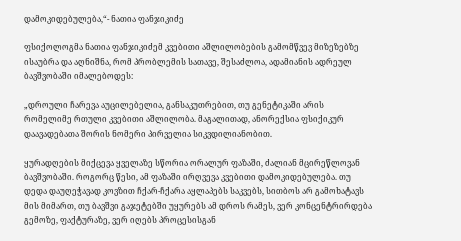დამოკიდებულება,“- ნათია ფანჯიკიძე

ფსიქოლოგმა ნათია ფანჯიკიძემ კვებითი აშლილობების გამომწვევ მიზეზებზე ისაუბრა და აღნიშნა, რომ პრობლემის სათავე, შესაძლოა, ადამიანის ადრეულ ბავშვობაში იმალებოდეს:

„დროული ჩარევა აუცილებელია, განსაკუთრებით, თუ გენეტიკაში არის რომელიმე რთული კვებითი აშლილობა. მაგალითად, ანორექსია ფსიქიკურ დაავადებათა შორის ნომერი პირველია სიკვდილიანობით.

ყურადღების მიქცევა ყველაზე სწორია ორალურ ფაზაში, ძალიან მცირეწლოვან ბავშვობაში. როგორც წესი, ამ ფაზაში ირღვევა კვებითი დამოკიდებულება. თუ დედა დაუღეჭავად კოვზით ჩქარ-ჩქარა აყლაპებს საკვებს, სითბოს არ გამოხატავს მის მიმართ, თუ ბავშვი გაჯეტებში უყურებს ამ დროს რამეს, ვერ კონცენტრირდება გემოზე, ფაქტურაზე, ვერ იღებს პროცესისგან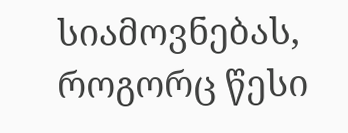სიამოვნებას, როგორც წესი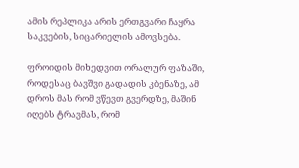ამის რეპლიკა არის ერთგვარი ჩაყრა საკვების, სიცარიელის ამოვსება.

ფროიდის მიხედვით ორალურ ფაზაში, როდესაც ბავშვი გადადის კბენაზე, ამ დროს მას რომ ვწევთ გვერდზე, მაშინ იღებს ტრავმას, რომ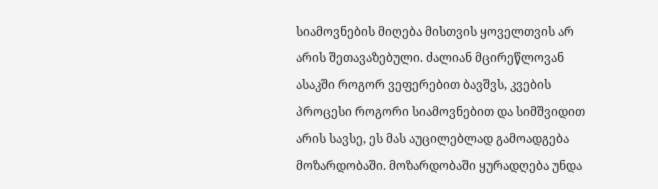სიამოვნების მიღება მისთვის ყოველთვის არ არის შეთავაზებული. ძალიან მცირეწლოვან ასაკში როგორ ვეფერებით ბავშვს, კვების პროცესი როგორი სიამოვნებით და სიმშვიდით არის სავსე, ეს მას აუცილებლად გამოადგება მოზარდობაში. მოზარდობაში ყურადღება უნდა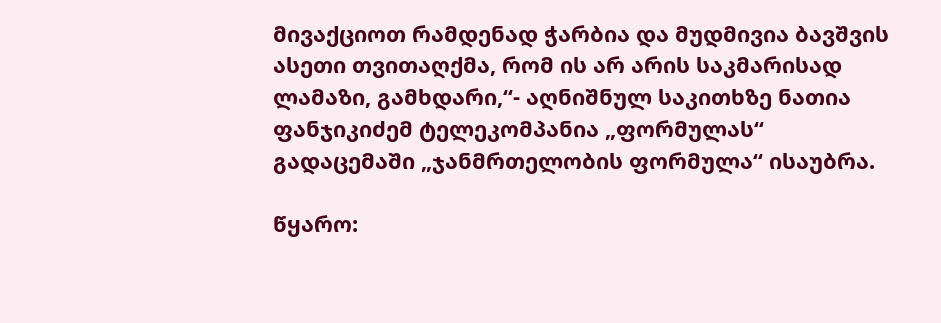მივაქციოთ რამდენად ჭარბია და მუდმივია ბავშვის ასეთი თვითაღქმა, რომ ის არ არის საკმარისად ლამაზი, გამხდარი,“- აღნიშნულ საკითხზე ნათია ფანჯიკიძემ ტელეკომპანია „ფორმულას“ გადაცემაში „ჯანმრთელობის ფორმულა“ ისაუბრა.

წყარო: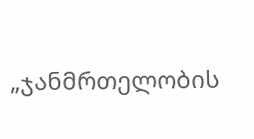„ჯანმრთელობის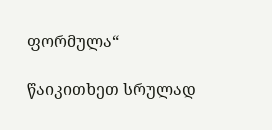ფორმულა“

წაიკითხეთ სრულად